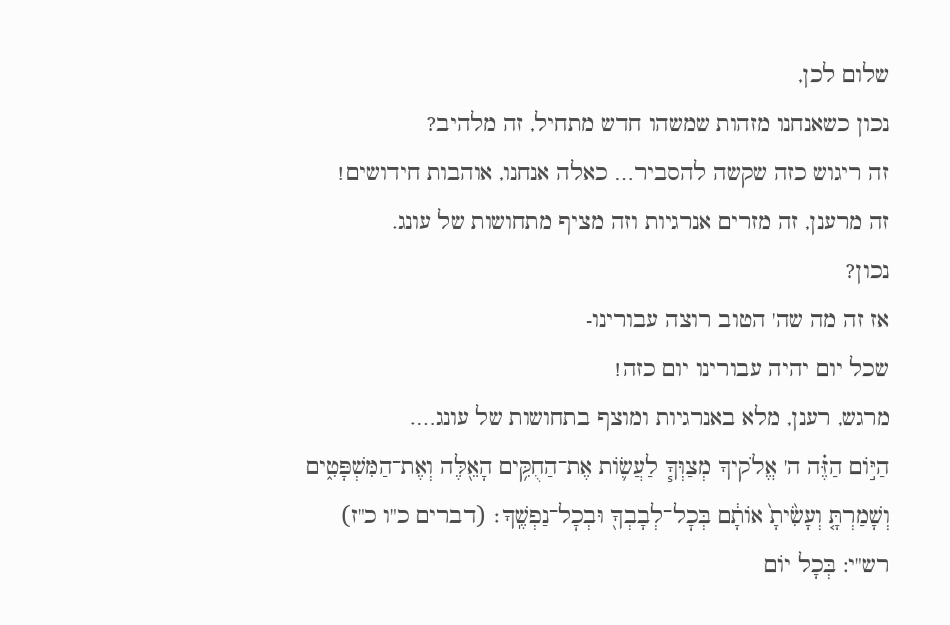שלום לכן,
נכון כשאנחנו מזהות שמשהו חדש מתחיל, זה מלהיב?
זה ריגוש כזה שקשה להסביר… כאלה אנחנו, אוהבות חידושים!
זה מרענן, זה מזרים אנרגיות וזה מציף מתחושות של עונג.
נכון?
אז זה מה שה' הטוב רוצה עבורינו-
שכל יום יהיה עבורינו יום כזה!
מרגש, רענן, מלא באנרגיות ומוצף בתחושות של עונג….
הַיּ֣וֹם הַזֶּ֗ה ה' אֱלֹקיךָ מְצַוְּךָ֧ לַעֲשׂ֛וֹת אֶת־הַחֻקִּ֥ים הָאֵ֖לֶּה וְאֶת־הַמִּשְׁפָּטִ֑ים וְשָׁמַרְתָּ֤ וְעָשִׂ֙יתָ֙ אוֹתָ֔ם בְּכׇל־לְבָבְךָ֖ וּבְכׇל־נַפְשֶֽׁךָ׃ (דברים כ"ו כ"ז)
רש"י: בְּכָל יוֹם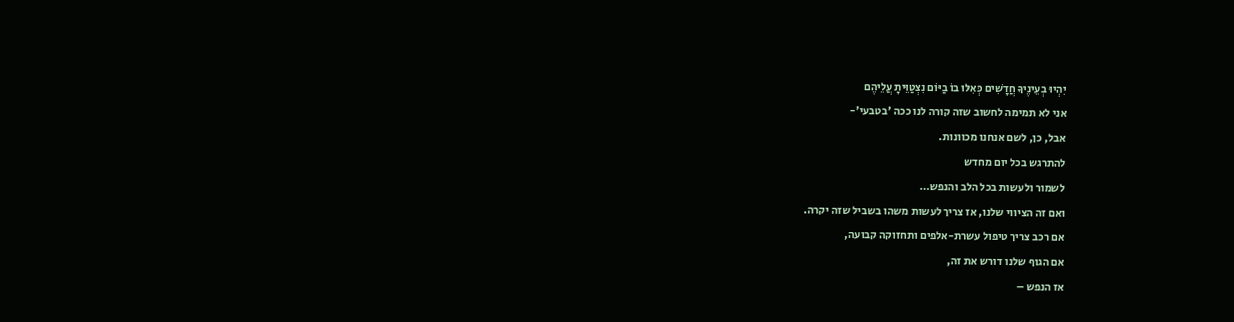יִהְיוּ בְעֵינֶיךָ חֲדָשִׁים כְּאִלּוּ בוֹ בַיּוֹם נִצְטַוֵּיתָ עֲלֵיהֶם
אני לא תמימה לחשוב שזה קורה לנו ככה 'בטבעי'-
אבל, כן, לשם אנחנו מכוונות.
להתרגש בכל יום מחדש
לשמור ולעשות בכל הלב והנפש…
ואם זה הציווי שלנו, אז צריך לעשות משהו בשביל שזה יקרה.
אם רכב צריך טיפול עשרת-אלפים ותחזוקה קבועה,
אם הגוף שלנו דורש את זה,
אז הנפש –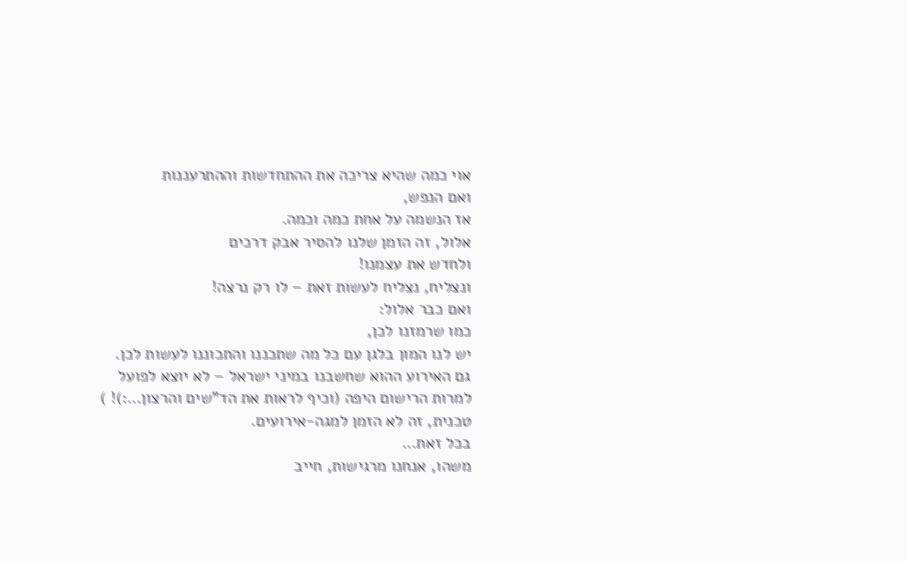אוי כמה שהיא צריכה את ההתחדשות וההתרעננות
ואם הנפש,
אז הנשמה על אחת כמה וכמה.
אלול, זה הזמן שלנו להסיר אבק דרכים
ולחדש את עצמנו!
ונצליח, נצליח לעשות זאת – לו רק נרצה!
ואם כבר אלול:
כמו שרמזנו לכן,
יש לנו המון בלגן עם כל מה שתכננו והתכוננו לעשות לכן.
גם האירוע ההוא שחשבנו במיני ישראל – לא יוצא לפועל
למרות הרישום היפה (וכיף לראות את הד"שים והרצון…:)! )
טכנית, זה לא הזמן למגה-אירועים.
בכל זאת…
משהו, אנחנו מרגישות, חייב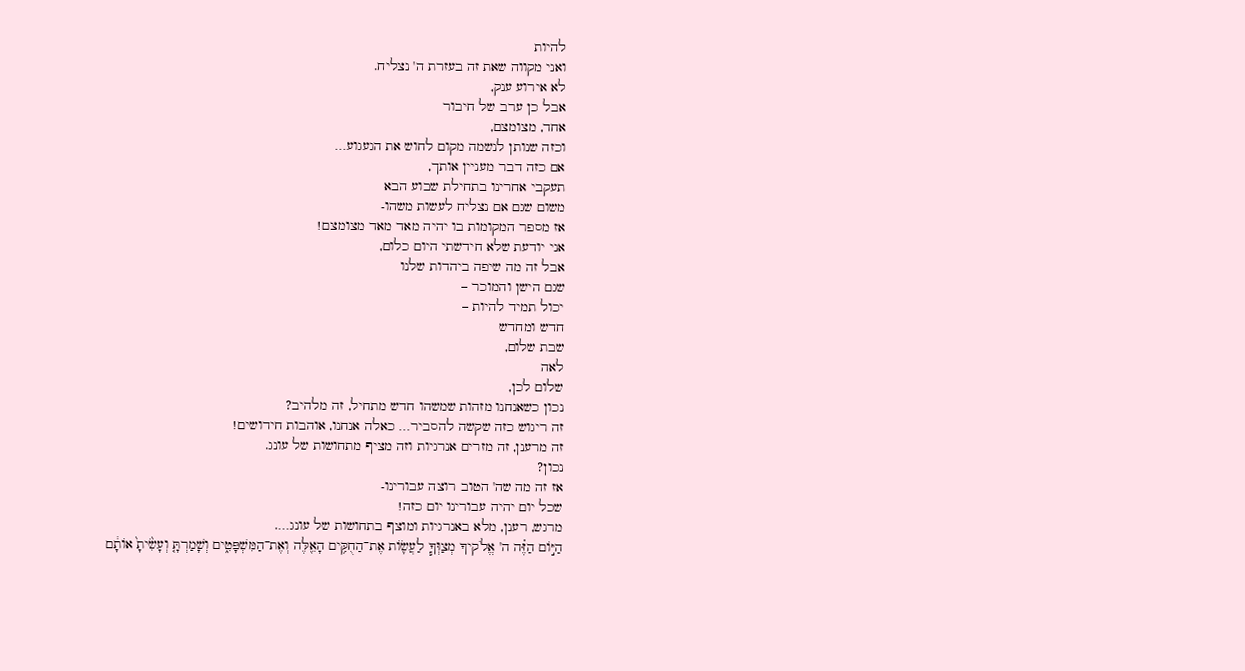להיות
ואני מקווה שאת זה בעזרת ה' נצליח.
לא אירוע ענק,
אבל כן ערב של חיבור
אחד, מצומצם,
וכזה שנותן לנשמה מקום לחוש את הגעגוע…
אם כזה דבר מעניין אותך,
תעקבי אחרינו בתחילת שבוע הבא
משום שגם אם נצליח לעשות משהו-
אז מספר המקומות בו יהיה מאד מאד מצומצם!
אני יודעת שלא חידשתי היום כלום,
אבל זה מה שיפה ביהדות שלנו
שגם הישן והמוכר –
יכול תמיד להיות –
חדש ומחדש
שבת שלום,
לאה
שלום לכן,
נכון כשאנחנו מזהות שמשהו חדש מתחיל, זה מלהיב?
זה ריגוש כזה שקשה להסביר… כאלה אנחנו, אוהבות חידושים!
זה מרענן, זה מזרים אנרגיות וזה מציף מתחושות של עונג.
נכון?
אז זה מה שה' הטוב רוצה עבורינו-
שכל יום יהיה עבורינו יום כזה!
מרגש, רענן, מלא באנרגיות ומוצף בתחושות של עונג….
הַיּ֣וֹם הַזֶּ֗ה ה' אֱלֹקיךָ מְצַוְּךָ֧ לַעֲשׂ֛וֹת אֶת־הַחֻקִּ֥ים הָאֵ֖לֶּה וְאֶת־הַמִּשְׁפָּטִ֑ים וְשָׁמַרְתָּ֤ וְעָשִׂ֙יתָ֙ אוֹתָ֔ם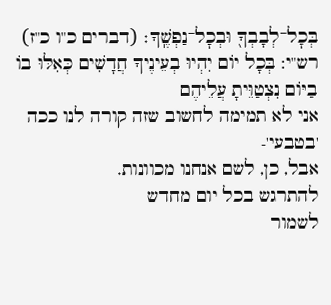בְּכׇל־לְבָבְךָ֖ וּבְכׇל־נַפְשֶֽׁךָ׃ (דברים כ"ו כ"ז)
רש"י: בְּכָל יוֹם יִהְיוּ בְעֵינֶיךָ חֲדָשִׁים כְּאִלּוּ בוֹ בַיּוֹם נִצְטַוֵּיתָ עֲלֵיהֶם
אני לא תמימה לחשוב שזה קורה לנו ככה 'בטבעי'-
אבל, כן, לשם אנחנו מכוונות.
להתרגש בכל יום מחדש
לשמור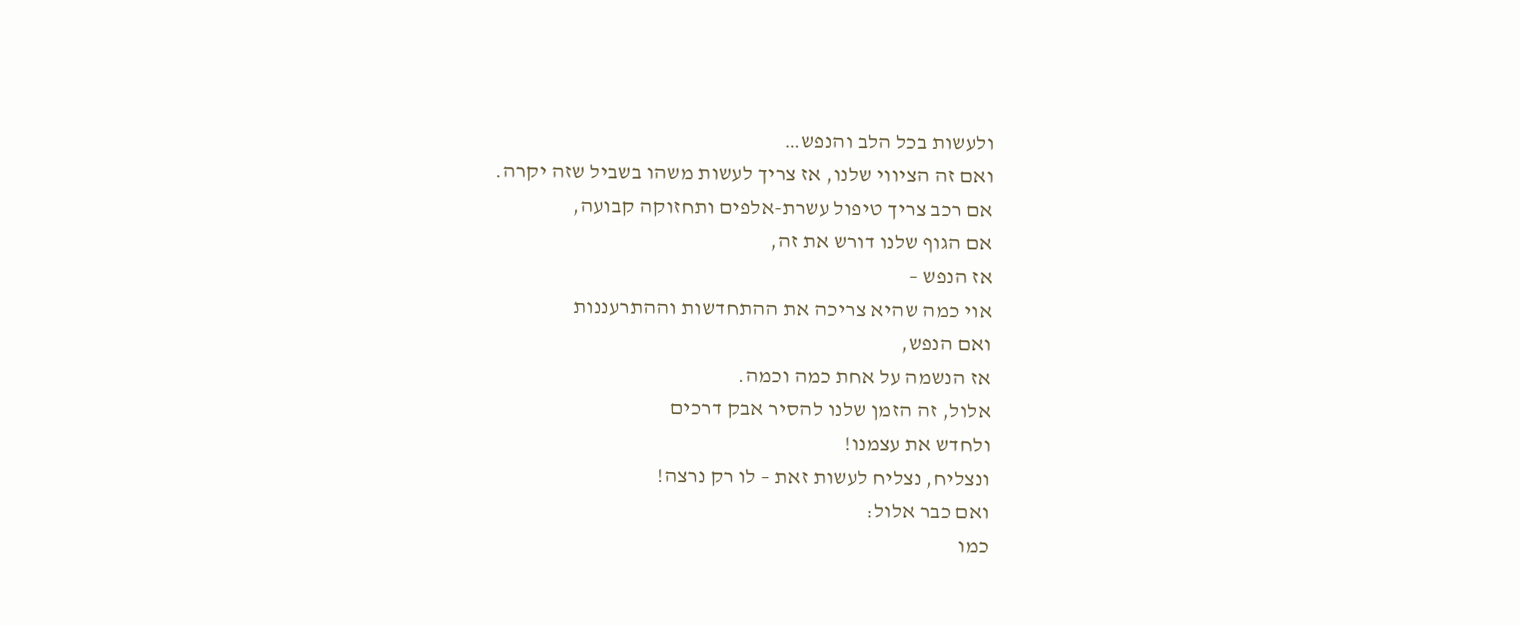ולעשות בכל הלב והנפש…
ואם זה הציווי שלנו, אז צריך לעשות משהו בשביל שזה יקרה.
אם רכב צריך טיפול עשרת-אלפים ותחזוקה קבועה,
אם הגוף שלנו דורש את זה,
אז הנפש –
אוי כמה שהיא צריכה את ההתחדשות וההתרעננות
ואם הנפש,
אז הנשמה על אחת כמה וכמה.
אלול, זה הזמן שלנו להסיר אבק דרכים
ולחדש את עצמנו!
ונצליח, נצליח לעשות זאת – לו רק נרצה!
ואם כבר אלול:
כמו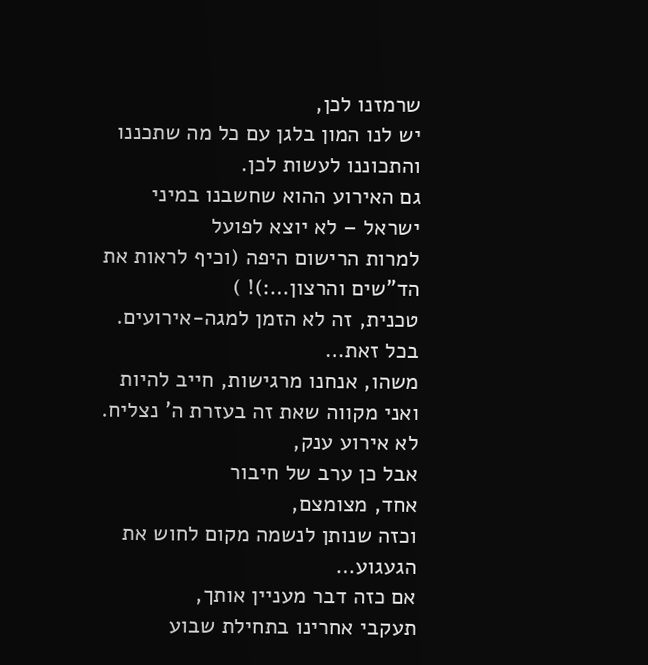שרמזנו לכן,
יש לנו המון בלגן עם כל מה שתכננו והתכוננו לעשות לכן.
גם האירוע ההוא שחשבנו במיני ישראל – לא יוצא לפועל
למרות הרישום היפה (וכיף לראות את הד"שים והרצון…:)! )
טכנית, זה לא הזמן למגה-אירועים.
בכל זאת…
משהו, אנחנו מרגישות, חייב להיות
ואני מקווה שאת זה בעזרת ה' נצליח.
לא אירוע ענק,
אבל כן ערב של חיבור
אחד, מצומצם,
וכזה שנותן לנשמה מקום לחוש את הגעגוע…
אם כזה דבר מעניין אותך,
תעקבי אחרינו בתחילת שבוע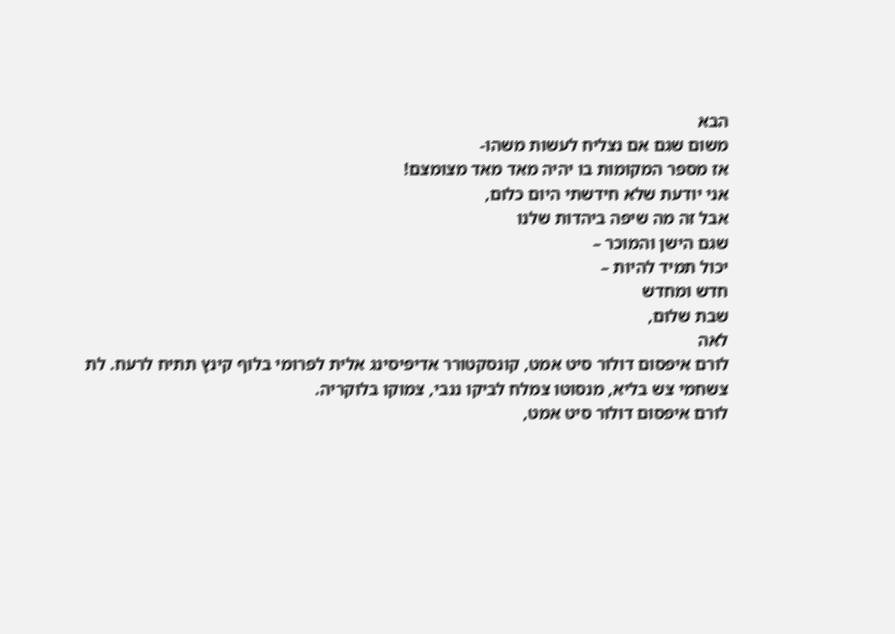הבא
משום שגם אם נצליח לעשות משהו-
אז מספר המקומות בו יהיה מאד מאד מצומצם!
אני יודעת שלא חידשתי היום כלום,
אבל זה מה שיפה ביהדות שלנו
שגם הישן והמוכר –
יכול תמיד להיות –
חדש ומחדש
שבת שלום,
לאה
לורם איפסום דולור סיט אמט, קונסקטורר אדיפיסינג אלית לפרומי בלוף קינץ תתיח לרעח. לת צשחמי צש בליא, מנסוטו צמלח לביקו ננבי, צמוקו בלוקריה.
לורם איפסום דולור סיט אמט,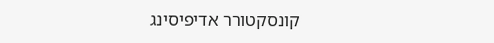קונסקטורר אדיפיסינג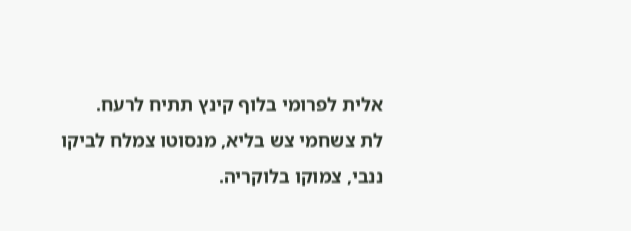אלית לפרומי בלוף קינץ תתיח לרעח.
לת צשחמי צש בליא, מנסוטו צמלח לביקו ננבי, צמוקו בלוקריה.